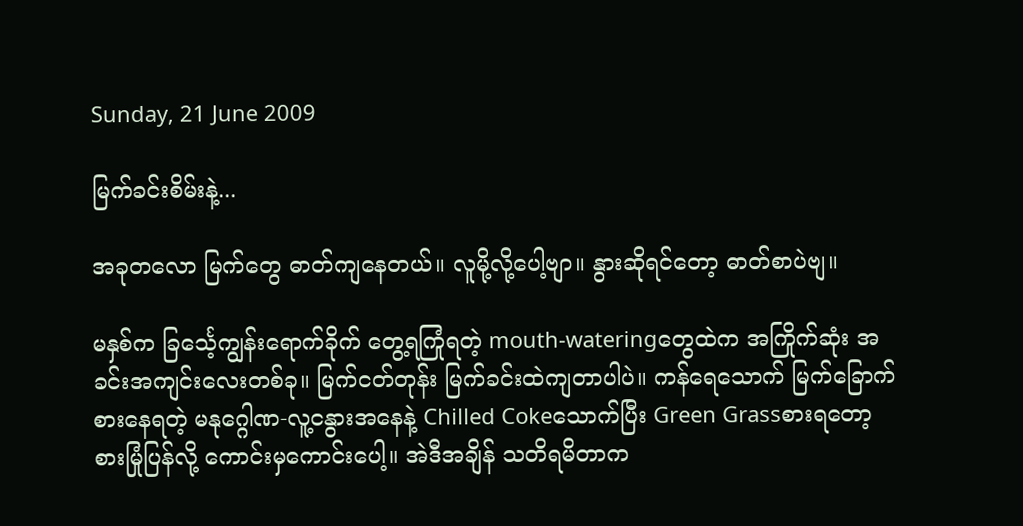Sunday, 21 June 2009

မြက်ခင်းစိမ်းနဲ့...

အခုတလော မြက်တွေ ဓာတ်ကျနေတယ်။ လူမို့လို့ပေါ့ဗျာ။ နွားဆိုရင်တော့ ဓာတ်စာပဲဗျ။

မနှစ်က ခြင်္သေ့ကျွန်းရောက်ခိုက် တွေ့ရကြုံရတဲ့ mouth-wateringတွေထဲက အကြိုက်ဆုံး အခင်းအကျင်းလေးတစ်ခု။ မြက်ငတ်တုန်း မြက်ခင်းထဲကျတာပါပဲ။ ကန်ရေသောက် မြက်ခြောက်စားနေရတဲ့ မနုဂ္ဂေါဏ-လူ့ငနွားအနေနဲ့ Chilled Cokeသောက်ပြီး Green Grassစားရတော့ စားမြုံပြန်လို့ ကောင်းမှကောင်းပေါ့။ အဲဒီအချိန် သတိရမိတာက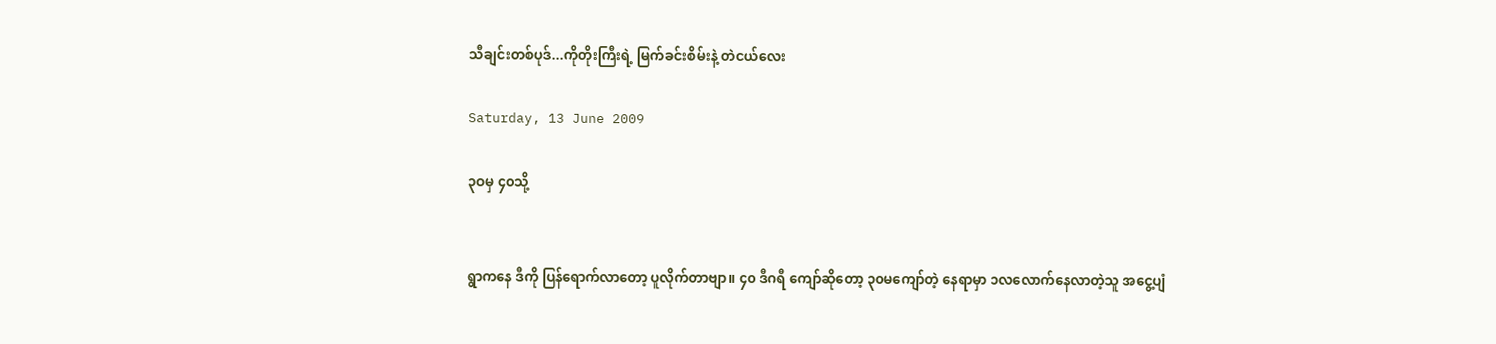သီချင်းတစ်ပုဒ်...ကိုတိုးကြီးရဲ့ မြက်ခင်းစိမ်းနဲ့ တဲငယ်လေး

Saturday, 13 June 2009

၃ဝမှ ၄၀သို့


ရွာကနေ ဒီကို ပြန်ရောက်လာတော့ ပူလိုက်တာဗျာ။ ၄၀ ဒီဂရီ ကျော်ဆိုတော့ ၃၀မကျော်တဲ့ နေရာမှာ ၁လလောက်နေလာတဲ့သူ အငွေ့ပျံ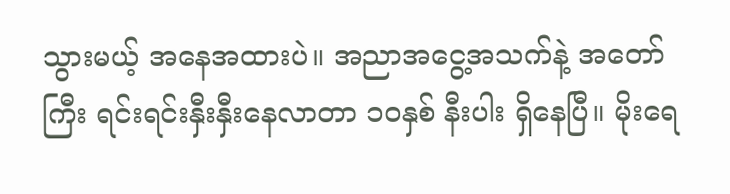သွားမယ့် အနေအထားပဲ။ အညာအငွေ့အသက်နဲ့ အတော်ကြီး ရင်းရင်းနှီးနှီးနေလာတာ ၁ဝနှစ် နီးပါး ရှိနေပြီ။ မိုးရေ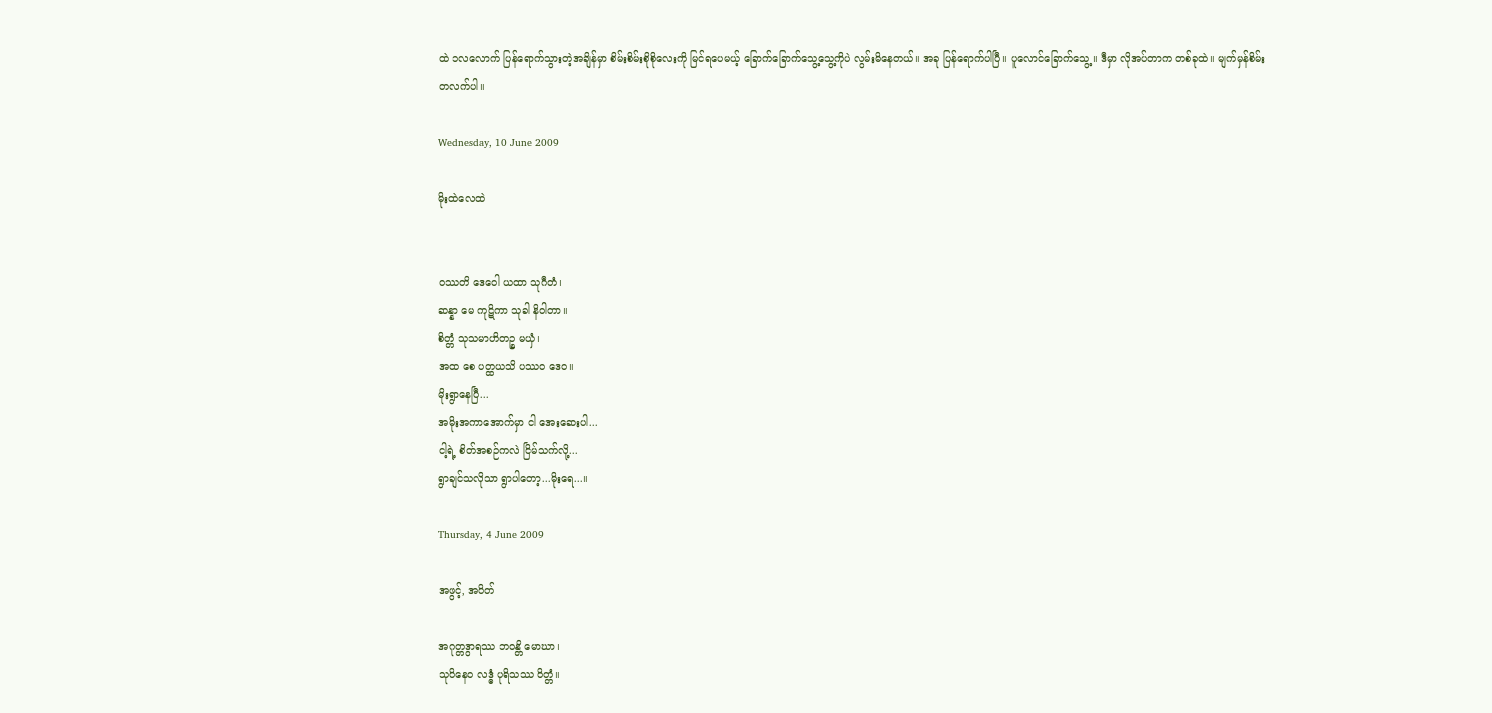ထဲ ၁လလောက် ပြန်ရောက်သွားတဲ့အချိန်မှာ စိမ်းစိမ်းစိုစိုလေးကို မြင်ရပေမယ့် ခြောက်ခြောက်သွေ့သွေ့ကိုပဲ လွမ်းမိနေတယ်။ အခု ပြန်ရောက်ပါပြီ။ ပူလောင်ခြောက်သွေ့။ ဒီမှာ လိုအပ်တာက တစ်ခုထဲ။ မျက်မှန်စိမ်းတလက်ပါ။

Wednesday, 10 June 2009

မိုးထဲလေထဲ


၀ဿတိ ဒေဝေါ ယထာ သုဂီတံ၊
ဆန္နာ မေ ကုဋိကာ သုခါ နိဝါတာ။
စိတ္တံ သုသမာဟိတဉ္စ မယှံ၊
အထ စေ ပတ္ထယသိ ပဿ၀ ဒေ၀။
မိုးရွာနေပြီ...
အမိုးအကာအောက်မှာ ငါ အေးဆေးပါ...
ငါ့ရဲ့ စိတ်အစဉ်ကလဲ ငြိမ်သက်လို့...
ရွာချင်သလိုသာ ရွာပါတော့...မိုးရေ...။

Thursday, 4 June 2009

အဖွင့်, အပိတ်

အဂုတ္တဒွာရဿ ဘဝန္တိ မောဃာ၊
သုပိနေ၀ လဒ္ဓံ ပုရိသဿ ဝိတ္တံ။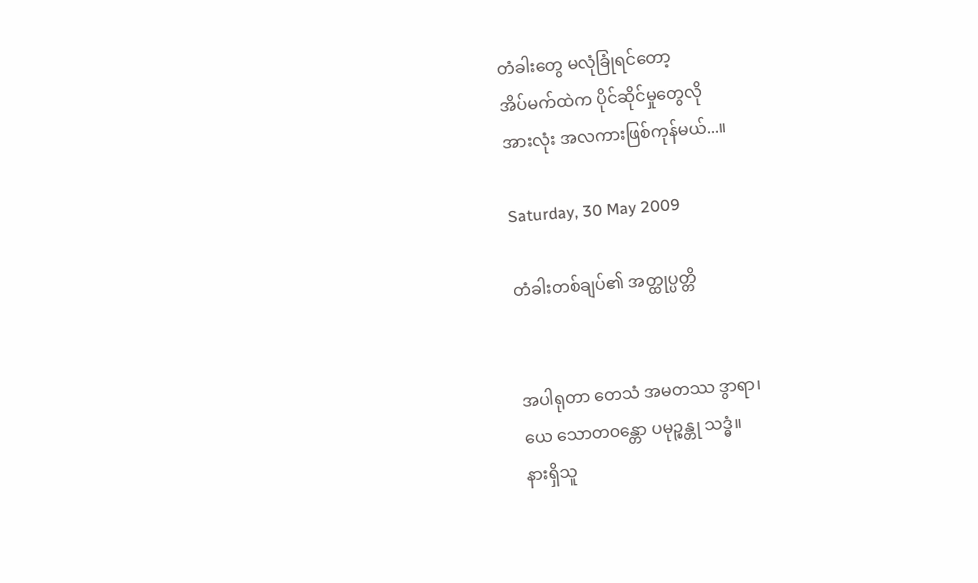တံခါးတွေ မလုံခြုံရင်တော့
အိပ်မက်ထဲက ပိုင်ဆိုင်မှုတွေလို
အားလုံး အလကားဖြစ်ကုန်မယ်...။

Saturday, 30 May 2009

တံခါးတစ်ချပ်၏ အတ္ထုပ္ပတ္တိ


အပါရုတာ တေသံ အမတဿ ဒွာရာ၊
ယေ သောတ၀န္တော ပမုဉ္စန္တု သဒ္ဓံ။
နားရှိသူ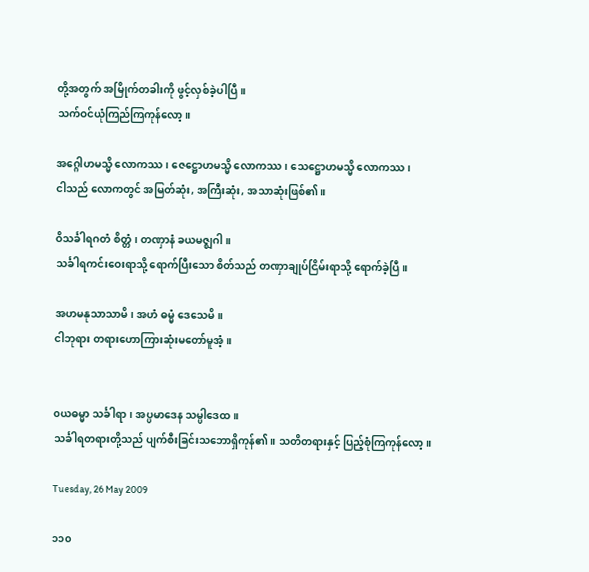တို့အတွက် အမြိုက်တခါးကို ဖွင့်လှစ်ခဲ့ပါပြီ။
သက်ဝင်ယုံကြည်ကြကုန်လော့။

အဂ္ဂေါဟမသ္မိ လောကဿ၊ ဇေဋ္ဌောဟမသ္မိ လောကဿ၊ သေဋ္ဌောဟမသ္မိ လောကဿ၊
ငါသည် လောကတွင် အမြတ်ဆုံး, အကြီးဆုံး, အသာဆုံးဖြစ်၏။

ဝိသင်္ခါရဂတံ စိတ္တံ၊ တဏှာနံ ခယမဇ္စျဂါ။
သင်္ခါရကင်းဝေးရာသို့ ရောက်ပြီးသော စိတ်သည် တဏှာချုပ်ငြိမ်းရာသို့ ရောက်ခဲ့ပြီ။

အဟမနုသာသာမိ၊ အဟံ ဓမ္မံ ဒေသေမိ။
ငါဘုရား တရားဟောကြားဆုံးမတော်မူအံ့။


၀ယဓမ္မာ သင်္ခါရာ၊ အပ္ပမာဒေန သမ္ပါဒေထ။
သင်္ခါရတရားတို့သည် ပျက်စီးခြင်းသဘောရှိကုန်၏။ သတိတရားနှင့် ပြည့်စုံကြကုန်လော့။

Tuesday, 26 May 2009

၁၁၀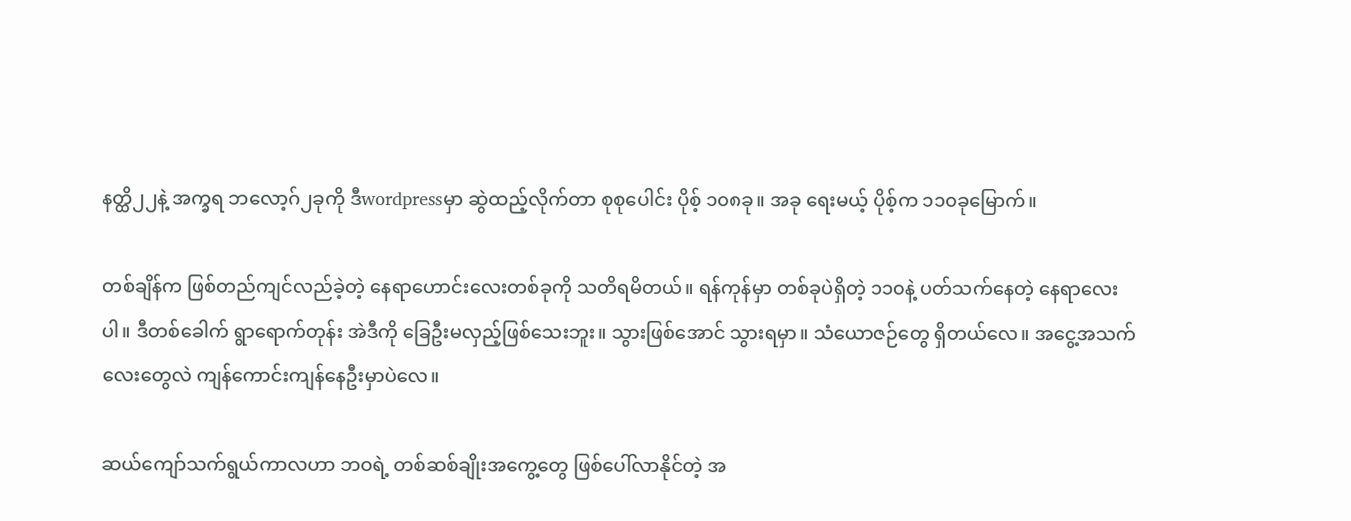နတ္ထိ၂၂နဲ့ အက္ခရ ဘလော့ဂ်၂ခုကို ဒီwordpressမှာ ဆွဲထည့်လိုက်တာ စုစုပေါင်း ပိုစ့် ၁၀၈ခု။ အခု ရေးမယ့် ပိုစ့်က ၁၁၀ခုမြောက်။

တစ်ချိန်က ဖြစ်တည်ကျင်လည်ခဲ့တဲ့ နေရာဟောင်းလေးတစ်ခုကို သတိရမိတယ်။ ရန်ကုန်မှာ တစ်ခုပဲရှိတဲ့ ၁၁၀နဲ့ ပတ်သက်နေတဲ့ နေရာလေးပါ။ ဒီတစ်ခေါက် ရွာရောက်တုန်း အဲဒီကို ခြေဦးမလှည့်ဖြစ်သေးဘူး။ သွားဖြစ်အောင် သွားရမှာ။ သံယောဇဉ်တွေ ရှိတယ်လေ။ အငွေ့အသက်လေးတွေလဲ ကျန်ကောင်းကျန်နေဦးမှာပဲလေ။

ဆယ်ကျော်သက်ရွယ်ကာလဟာ ဘဝရဲ့ တစ်ဆစ်ချိုးအကွေ့တွေ ဖြစ်ပေါ်လာနိုင်တဲ့ အ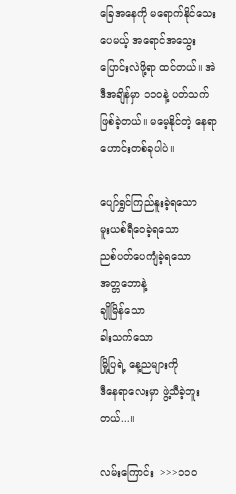ခြေအနေကို မရောက်နိုင်သေးပေမယ့် အရောင်အသွေး ပြောင်းလဲဖို့ရာ ထင်တယ်။ အဲဒီအချိန်မှာ ၁၁၀နဲ့ ပတ်သက်ဖြစ်ခဲ့တယ်။ မမေ့နိုင်တဲ့ နေရာဟောင်းတစ်ခုပါပဲ။

ပျော်ရွှင်ကြည်နူးခဲ့ရသော
မူးယစ်ရီဝေခဲ့ရသော
ညစ်ပတ်ပေကျံခဲ့ရသော
အတ္တဘောနဲ့
ချိုမြိန်သော
ခါးသက်သော
မြို့ပြရဲ့ နေ့ညများကို
ဒီနေရာလေးမှာ ဖွဲ့သီခဲ့ဘူးတယ်...။

လမ်းကြောင်း  >>>၁၁၀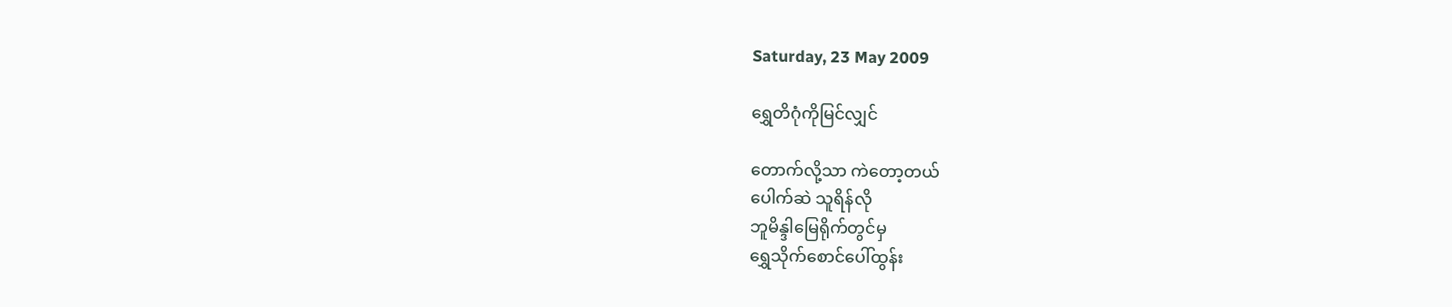Saturday, 23 May 2009

ရွှေတိဂုံကိုမြင်လျှင်

တောက်လို့သာ ကဲတော့တယ်
ပေါက်ဆဲ သူရိန်လို
ဘူမိန္ဒါမြေရိုက်တွင်မှ
ရွှေသိုက်စောင်ပေါ်ထွန်း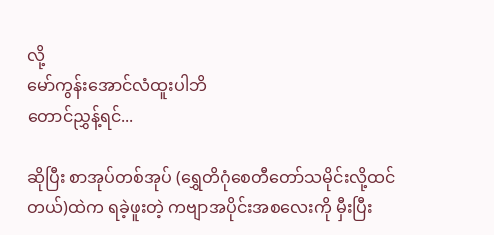လို့
မော်ကွန်းအောင်လံထူးပါဘိ
တောင်ညွှန့်ရင်...

ဆိုပြီး စာအုပ်တစ်အုပ် (ရွှေတိဂုံစေတီတော်သမိုင်းလို့ထင်တယ်)ထဲက ရခဲ့ဖူးတဲ့ ကဗျာအပိုင်းအစလေးကို မှီးပြီး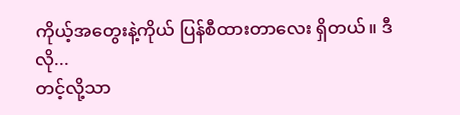ကိုယ့်အတွေးနဲ့ကိုယ် ပြန်စီထားတာလေး ရှိတယ်။ ဒီလို...
တင့်လို့သာ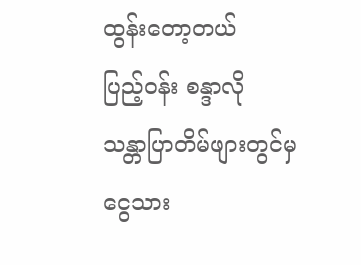ထွန်းတော့တယ်
ပြည့်ဝန်း စန္ဒာလို
သန္တာပြာတိမ်ဖျားတွင်မှ
ငွေသား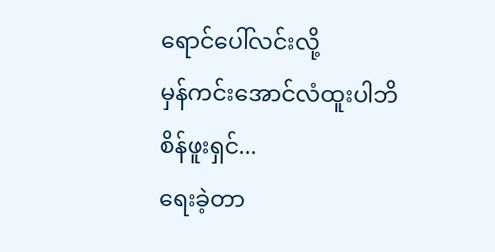ရောင်ပေါ်လင်းလို့
မှန်ကင်းအောင်လံထူးပါဘိ
စိန်ဖူးရှင်...
ရေးခဲ့တာ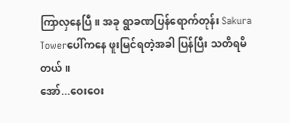ကြာလှနေပြီ။ အခု ရွာခဏပြန်ရောက်တုန်း Sakura Towerပေါ်ကနေ ဖူးမြင်ရတဲ့အခါ ပြန်ပြီး သတိရမိတယ်။
အော်...ဝေးဝေး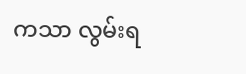ကသာ လွမ်းရ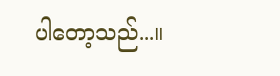ပါတော့သည်...။